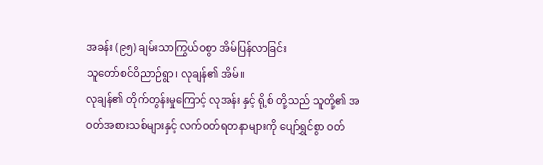အခန်း (၉၅) ချမ်းသာကြွယ်ဝစွာ အိမ်ပြန်လာခြင်း
သူတော်စင်ဝိညာဉ်ရွာ၊ လုချန်၏ အိမ်။
လုချန်၏ တိုက်တွန်းမှုကြောင့် လုအန်း နှင့် ရို့စ် တို့သည် သူတို့၏ အဝတ်အစားသစ်များနှင့် လက်ဝတ်ရတနာများကို ပျော်ရွှင်စွာ ဝတ်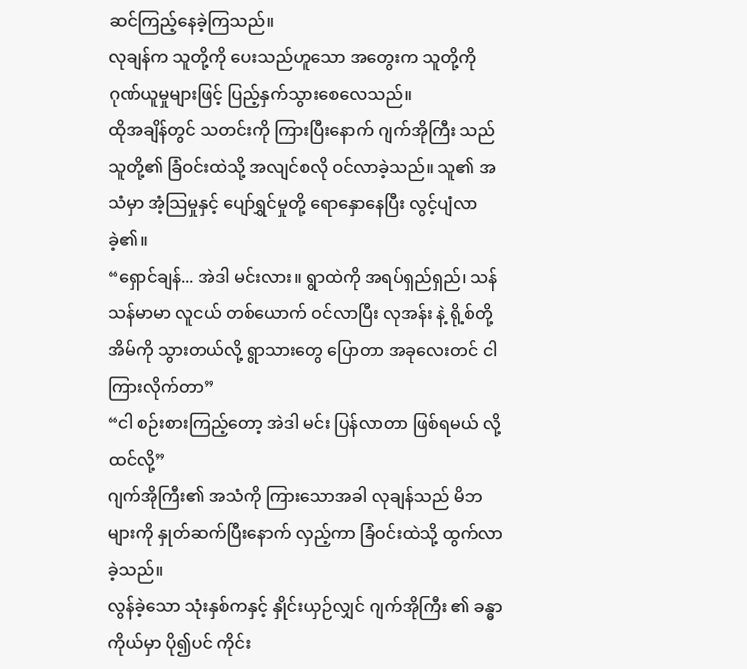ဆင်ကြည့်နေခဲ့ကြသည်။
လုချန်က သူတို့ကို ပေးသည်ဟူသော အတွေးက သူတို့ကို ဂုဏ်ယူမှုများဖြင့် ပြည့်နှက်သွားစေလေသည်။
ထိုအချိန်တွင် သတင်းကို ကြားပြီးနောက် ဂျက်အိုကြီး သည် သူတို့၏ ခြံဝင်းထဲသို့ အလျင်စလို ဝင်လာခဲ့သည်။ သူ၏ အသံမှာ အံ့သြမှုနှင့် ပျော်ရွှင်မှုတို့ ရောနှောနေပြီး လွင့်ပျံလာခဲ့၏။
“ရှောင်ချန်... အဲဒါ မင်းလား။ ရွာထဲကို အရပ်ရှည်ရှည်၊ သန်သန်မာမာ လူငယ် တစ်ယောက် ဝင်လာပြီး လုအန်း နဲ့ ရို့စ်တို့ အိမ်ကို သွားတယ်လို့ ရွာသားတွေ ပြောတာ အခုလေးတင် ငါ ကြားလိုက်တာ”
“ငါ စဉ်းစားကြည့်တော့ အဲဒါ မင်း ပြန်လာတာ ဖြစ်ရမယ် လို့ ထင်လို့”
ဂျက်အိုကြီး၏ အသံကို ကြားသောအခါ လုချန်သည် မိဘများကို နှုတ်ဆက်ပြီးနောက် လှည့်ကာ ခြံဝင်းထဲသို့ ထွက်လာခဲ့သည်။
လွန်ခဲ့သော သုံးနှစ်ကနှင့် နှိုင်းယှဉ်လျှင် ဂျက်အိုကြီး ၏ ခန္ဓာကိုယ်မှာ ပို၍ပင် ကိုင်း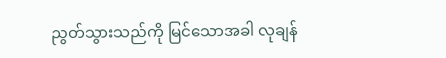ညွတ်သွားသည်ကို မြင်သောအခါ လုချန်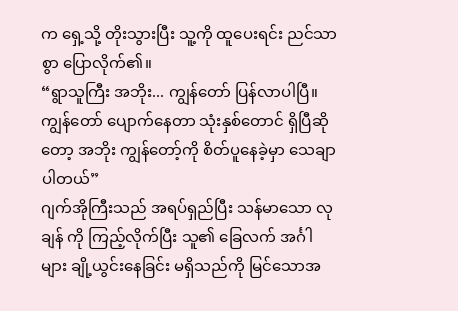က ရှေ့သို့ တိုးသွားပြီး သူ့ကို ထူပေးရင်း ညင်သာစွာ ပြောလိုက်၏။
“ရွာသူကြီး အဘိုး... ကျွန်တော် ပြန်လာပါပြီ။ ကျွန်တော် ပျောက်နေတာ သုံးနှစ်တောင် ရှိပြီဆိုတော့ အဘိုး ကျွန်တော့်ကို စိတ်ပူနေခဲ့မှာ သေချာပါတယ်”
ဂျက်အိုကြီးသည် အရပ်ရှည်ပြီး သန်မာသော လုချန် ကို ကြည့်လိုက်ပြီး သူ၏ ခြေလက် အင်္ဂါများ ချို့ယွင်းနေခြင်း မရှိသည်ကို မြင်သောအ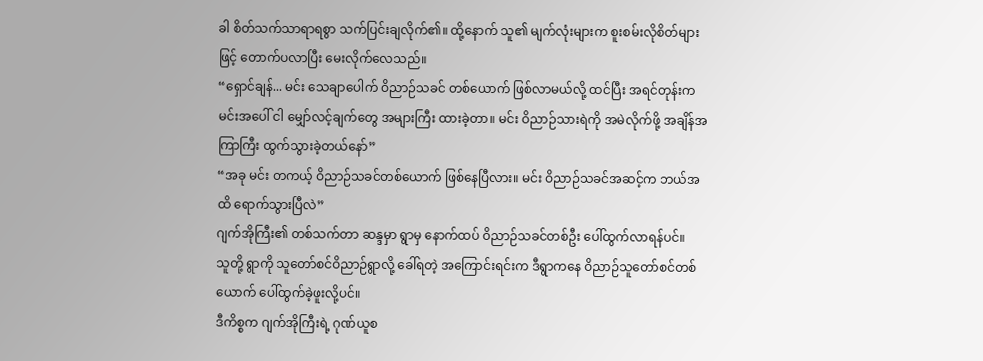ခါ စိတ်သက်သာရာရစွာ သက်ပြင်းချလိုက်၏။ ထို့နောက် သူ၏ မျက်လုံးများက စူးစမ်းလိုစိတ်များဖြင့် တောက်ပလာပြီး မေးလိုက်လေသည်။
“ရှောင်ချန်... မင်း သေချာပေါက် ဝိညာဉ်သခင် တစ်ယောက် ဖြစ်လာမယ်လို့ ထင်ပြီး အရင်တုန်းက မင်းအပေါ် ငါ မျှော်လင့်ချက်တွေ အများကြီး ထားခဲ့တာ။ မင်း ဝိညာဉ်သားရဲကို အမဲလိုက်ဖို့ အချိန်အကြာကြီး ထွက်သွားခဲ့တယ်နော်”
“အခု မင်း တကယ့် ဝိညာဉ်သခင်တစ်ယောက် ဖြစ်နေပြီလား။ မင်း ဝိညာဉ်သခင်အဆင့်က ဘယ်အထိ ရောက်သွားပြီလဲ”
ဂျက်အိုကြီး၏ တစ်သက်တာ ဆန္ဒမှာ ရွာမှ နောက်ထပ် ဝိညာဉ်သခင်တစ်ဦး ပေါ်ထွက်လာရန်ပင်။
သူတို့ ရွာကို သူတော်စင်ဝိညာဉ်ရွာလို့ ခေါ်ရတဲ့ အကြောင်းရင်းက ဒီရွာကနေ ဝိညာဉ်သူတော်စင်တစ်ယောက် ပေါ်ထွက်ခဲ့ဖူးလို့ပင်။
ဒီကိစ္စက ဂျက်အိုကြီးရဲ့ ဂုဏ်ယူစ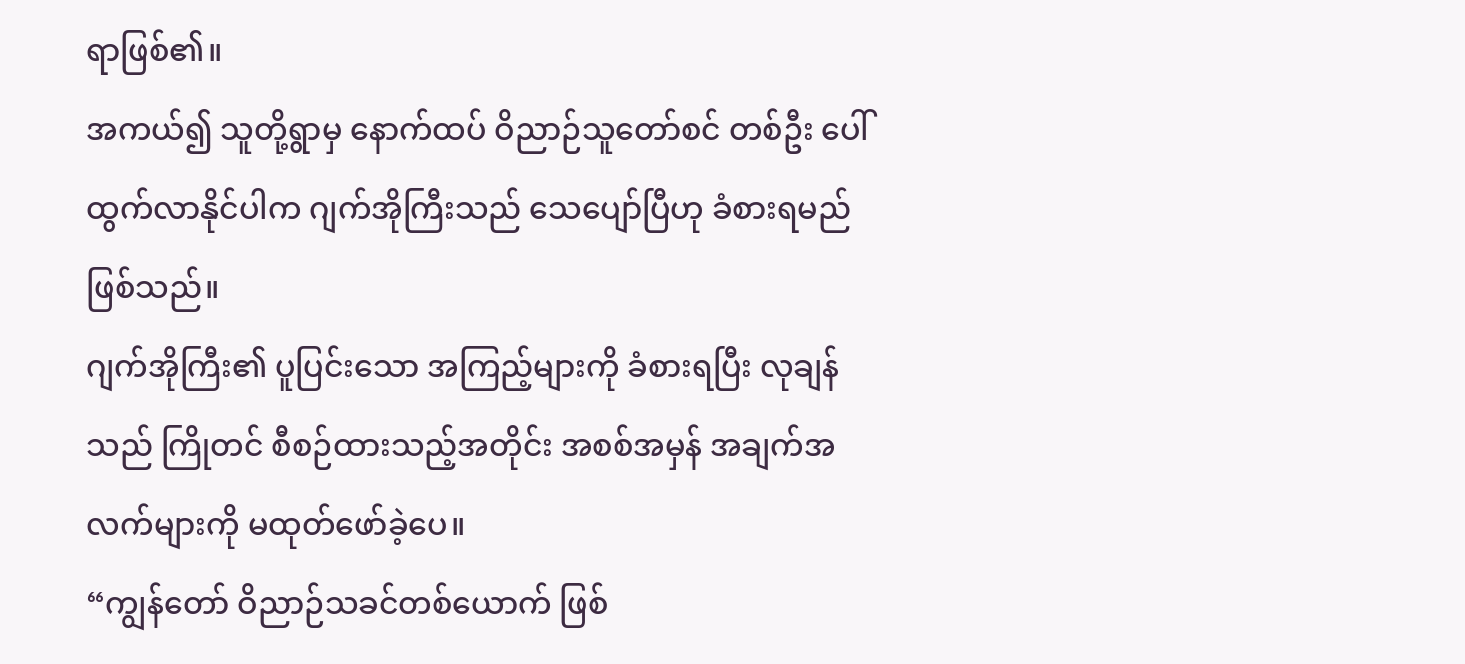ရာဖြစ်၏။
အကယ်၍ သူတို့ရွာမှ နောက်ထပ် ဝိညာဉ်သူတော်စင် တစ်ဦး ပေါ်ထွက်လာနိုင်ပါက ဂျက်အိုကြီးသည် သေပျော်ပြီဟု ခံစားရမည် ဖြစ်သည်။
ဂျက်အိုကြီး၏ ပူပြင်းသော အကြည့်များကို ခံစားရပြီး လုချန်သည် ကြိုတင် စီစဉ်ထားသည့်အတိုင်း အစစ်အမှန် အချက်အလက်များကို မထုတ်ဖော်ခဲ့ပေ။
“ကျွန်တော် ဝိညာဉ်သခင်တစ်ယောက် ဖြစ်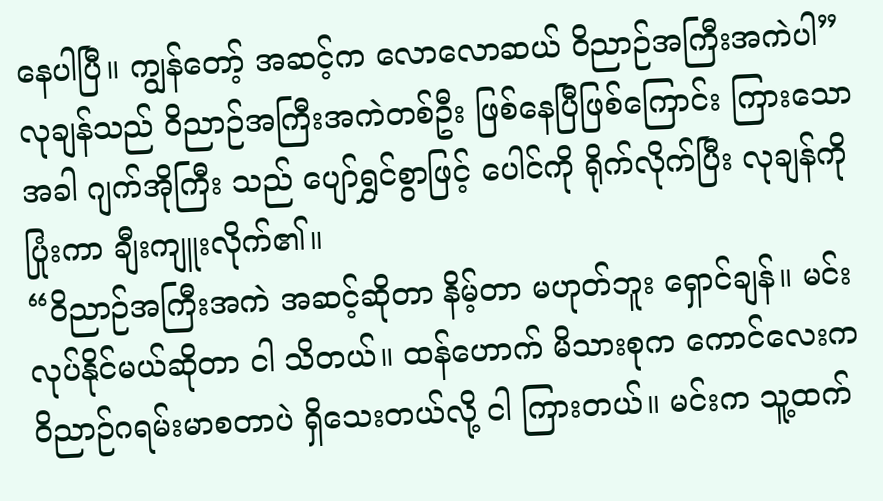နေပါပြီ။ ကျွန်တော့် အဆင့်က လောလောဆယ် ဝိညာဉ်အကြီးအကဲပါ”
လုချန်သည် ဝိညာဉ်အကြီးအကဲတစ်ဦး ဖြစ်နေပြီဖြစ်ကြောင်း ကြားသောအခါ ဂျက်အိုကြီး သည် ပျော်ရွှင်စွာဖြင့် ပေါင်ကို ရိုက်လိုက်ပြီး လုချန်ကို ပြုံးကာ ချီးကျူးလိုက်၏။
“ဝိညာဉ်အကြီးအကဲ အဆင့်ဆိုတာ နိမ့်တာ မဟုတ်ဘူး ရှောင်ချန်။ မင်း လုပ်နိုင်မယ်ဆိုတာ ငါ သိတယ်။ ထန်ဟောက် မိသားစုက ကောင်လေးက ဝိညာဉ်ဂရမ်းမာစတာပဲ ရှိသေးတယ်လို့ ငါ ကြားတယ်။ မင်းက သူ့ထက်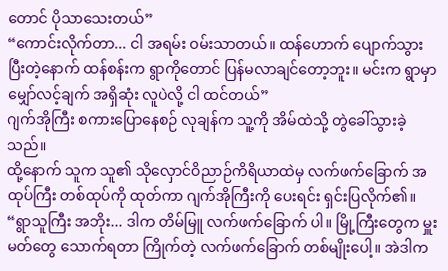တောင် ပိုသာသေးတယ်”
“ကောင်းလိုက်တာ... ငါ အရမ်း ဝမ်းသာတယ်။ ထန်ဟောက် ပျောက်သွားပြီးတဲ့နောက် ထန်စန်းက ရွာကိုတောင် ပြန်မလာချင်တော့ဘူး။ မင်းက ရွာမှာ မျှော်လင့်ချက် အရှိဆုံး လူပဲလို့ ငါ ထင်တယ်”
ဂျက်အိုကြီး စကားပြောနေစဉ် လုချန်က သူ့ကို အိမ်ထဲသို့ တွဲခေါ်သွားခဲ့သည်။
ထို့နောက် သူက သူ၏ သိုလှောင်ဝိညာဉ်ကိရိယာထဲမှ လက်ဖက်ခြောက် အထုပ်ကြီး တစ်ထုပ်ကို ထုတ်ကာ ဂျက်အိုကြီးကို ပေးရင်း ရှင်းပြလိုက်၏။
“ရွာသူကြီး အဘိုး... ဒါက တိမ်မြူ လက်ဖက်ခြောက် ပါ။ မြို့ကြီးတွေက မှူးမတ်တွေ သောက်ရတာ ကြိုက်တဲ့ လက်ဖက်ခြောက် တစ်မျိုးပေါ့။ အဲဒါက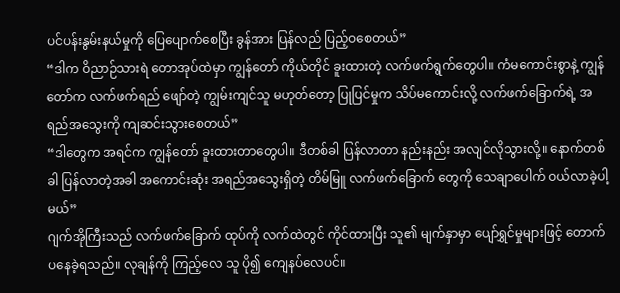ပင်ပန်းနွမ်းနယ်မှုကို ပြေပျောက်စေပြီး ခွန်အား ပြန်လည် ပြည့်ဝစေတယ်”
“ဒါက ဝိညာဉ်သားရဲ တောအုပ်ထဲမှာ ကျွန်တော် ကိုယ်တိုင် ခူးထားတဲ့ လက်ဖက်ရွက်တွေပါ။ ကံမကောင်းစွာနဲ့ ကျွန်တော်က လက်ဖက်ရည် ဖျော်တဲ့ ကျွမ်းကျင်သူ မဟုတ်တော့ ပြုပြင်မှုက သိပ်မကောင်းလို့ လက်ဖက်ခြောက်ရဲ့ အရည်အသွေးကို ကျဆင်းသွားစေတယ်”
“ဒါတွေက အရင်က ကျွန်တော် ခူးထားတာတွေပါ။ ဒီတစ်ခါ ပြန်လာတာ နည်းနည်း အလျင်လိုသွားလို့။ နောက်တစ်ခါ ပြန်လာတဲ့အခါ အကောင်းဆုံး အရည်အသွေးရှိတဲ့ တိမ်မြူ လက်ဖက်ခြောက် တွေကို သေချာပေါက် ဝယ်လာခဲ့ပါ့မယ်”
ဂျက်အိုကြီးသည် လက်ဖက်ခြောက် ထုပ်ကို လက်ထဲတွင် ကိုင်ထားပြီး သူ၏ မျက်နှာမှာ ပျော်ရွှင်မှုများဖြင့် တောက်ပနေခဲ့ရသည်။ လုချန်ကို ကြည့်လေ သူ ပို၍ ကျေနပ်လေပင်။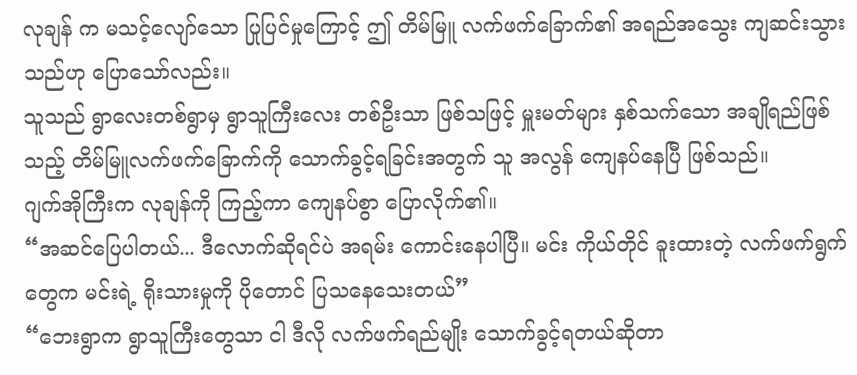လုချန် က မသင့်လျော်သော ပြုပြင်မှုကြောင့် ဤ တိမ်မြူ လက်ဖက်ခြောက်၏ အရည်အသွေး ကျဆင်းသွားသည်ဟု ပြောသော်လည်း။
သူသည် ရွာလေးတစ်ရွာမှ ရွာသူကြီးလေး တစ်ဦးသာ ဖြစ်သဖြင့် မှူးမတ်များ နှစ်သက်သော အချိုရည်ဖြစ်သည့် တိမ်မြူလက်ဖက်ခြောက်ကို သောက်ခွင့်ရခြင်းအတွက် သူ အလွန် ကျေနပ်နေပြီ ဖြစ်သည်။
ဂျက်အိုကြီးက လုချန်ကို ကြည့်ကာ ကျေနပ်စွာ ပြောလိုက်၏။
“အဆင်ပြေပါတယ်... ဒီလောက်ဆိုရင်ပဲ အရမ်း ကောင်းနေပါပြီ။ မင်း ကိုယ်တိုင် ခူးထားတဲ့ လက်ဖက်ရွက်တွေက မင်းရဲ့ ရိုးသားမှုကို ပိုတောင် ပြသနေသေးတယ်”
“ဘေးရွာက ရွာသူကြီးတွေသာ ငါ ဒီလို လက်ဖက်ရည်မျိုး သောက်ခွင့်ရတယ်ဆိုတာ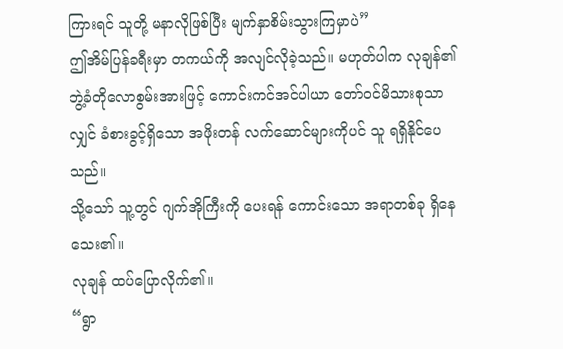ကြားရင် သူတို့ မနာလိုဖြစ်ပြီး မျက်နှာစိမ်းသွားကြမှာပဲ”
ဤအိမ်ပြန်ခရီးမှာ တကယ်ကို အလျင်လိုခဲ့သည်။ မဟုတ်ပါက လုချန်၏ ဘွဲ့ခံတိုလောစွမ်းအားဖြင့် ကောင်းကင်အင်ပါယာ တော်ဝင်မိသားစုသာလျှင် ခံစားခွင့်ရှိသော အဖိုးတန် လက်ဆောင်များကိုပင် သူ ရရှိနိုင်ပေသည်။
သို့သော် သူ့တွင် ဂျက်အိုကြီးကို ပေးရန် ကောင်းသော အရာတစ်ခု ရှိနေသေး၏။
လုချန် ထပ်ပြောလိုက်၏။
“ရွာ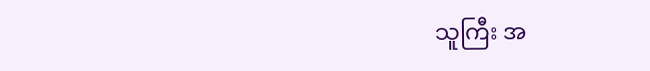သူကြီး အ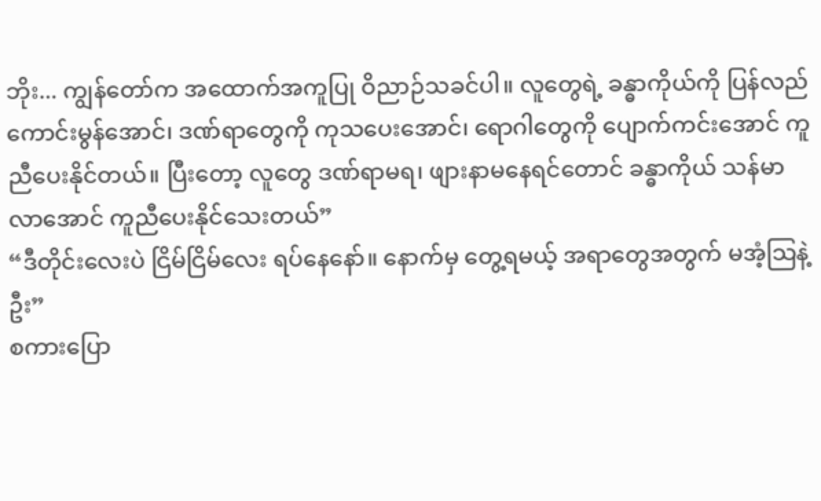ဘိုး... ကျွန်တော်က အထောက်အကူပြု ဝိညာဉ်သခင်ပါ။ လူတွေရဲ့ ခန္ဓာကိုယ်ကို ပြန်လည် ကောင်းမွန်အောင်၊ ဒဏ်ရာတွေကို ကုသပေးအောင်၊ ရောဂါတွေကို ပျောက်ကင်းအောင် ကူညီပေးနိုင်တယ်။ ပြီးတော့ လူတွေ ဒဏ်ရာမရ၊ ဖျားနာမနေရင်တောင် ခန္ဓာကိုယ် သန်မာလာအောင် ကူညီပေးနိုင်သေးတယ်”
“ဒီတိုင်းလေးပဲ ငြိမ်ငြိမ်လေး ရပ်နေနော်။ နောက်မှ တွေ့ရမယ့် အရာတွေအတွက် မအံ့သြနဲ့ဦး”
စကားပြော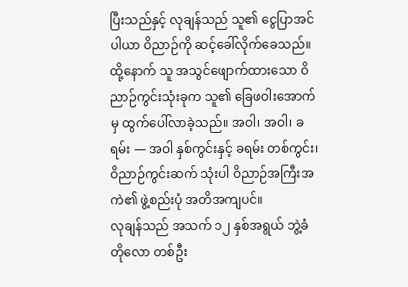ပြီးသည်နှင့် လုချန်သည် သူ၏ ငွေပြာအင်ပါယာ ဝိညာဉ်ကို ဆင့်ခေါ်လိုက်ခေသည်။
ထို့နောက် သူ အသွင်ဖျောက်ထားသော ဝိညာဉ်ကွင်းသုံးခုက သူ၏ ခြေဖဝါးအောက်မှ ထွက်ပေါ်လာခဲ့သည်။ အဝါ၊ အဝါ၊ ခရမ်း — အဝါ နှစ်ကွင်းနှင့် ခရမ်း တစ်ကွင်း၊ ဝိညာဉ်ကွင်းဆက် သုံးပါ ဝိညာဉ်အကြီးအကဲ၏ ဖွဲ့စည်းပုံ အတိအကျပင်။
လုချန်သည် အသက် ၁၂ နှစ်အရွယ် ဘွဲ့ခံတိုလော တစ်ဦး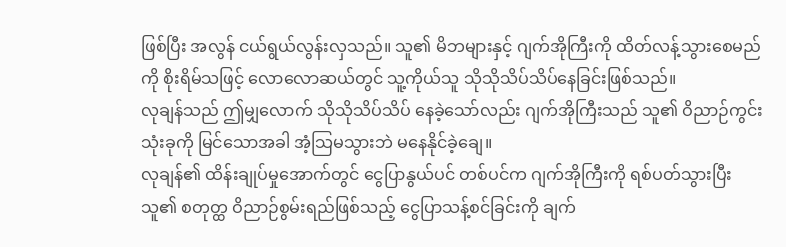ဖြစ်ပြီး အလွန် ငယ်ရွယ်လွန်းလှသည်။ သူ၏ မိဘများနှင့် ဂျက်အိုကြီးကို ထိတ်လန့်သွားစေမည်ကို စိုးရိမ်သဖြင့် လောလောဆယ်တွင် သူ့ကိုယ်သူ သိုသိုသိပ်သိပ်နေခြင်းဖြစ်သည်။
လုချန်သည် ဤမျှလောက် သိုသိုသိပ်သိပ် နေခဲ့သော်လည်း ဂျက်အိုကြီးသည် သူ၏ ဝိညာဉ်ကွင်းသုံးခုကို မြင်သောအခါ အံ့သြမသွားဘဲ မနေနိုင်ခဲ့ချေ။
လုချန်၏ ထိန်းချုပ်မှုအောက်တွင် ငွေပြာနွယ်ပင် တစ်ပင်က ဂျက်အိုကြီးကို ရစ်ပတ်သွားပြီး သူ၏ စတုတ္ထ ဝိညာဉ်စွမ်းရည်ဖြစ်သည့် ငွေပြာသန့်စင်ခြင်းကို ချက်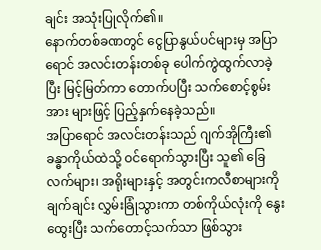ချင်း အသုံးပြုလိုက်၏။
နောက်တစ်ခဏတွင် ငွေပြာနွယ်ပင်များမှ အပြာရောင် အလင်းတန်းတစ်ခု ပေါက်ကွဲထွက်လာခဲ့ပြီး မြင့်မြတ်ကာ တောက်ပပြီး သက်စောင့်စွမ်းအား များဖြင့် ပြည့်နှက်နေခဲ့သည်။
အပြာရောင် အလင်းတန်းသည် ဂျက်အိုကြီး၏ ခန္ဓာကိုယ်ထဲသို့ ဝင်ရောက်သွားပြီး သူ၏ ခြေလက်များ၊ အရိုးများနှင့် အတွင်းကလီစာများကို ချက်ချင်း လွှမ်းခြုံသွားကာ တစ်ကိုယ်လုံးကို နွေးထွေးပြီး သက်တောင့်သက်သာ ဖြစ်သွား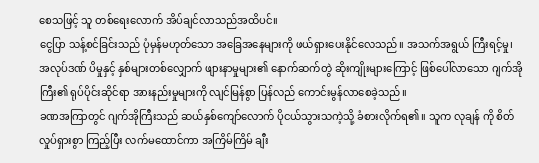စေသဖြင့် သူ တစ်ရေးလောက် အိပ်ချင်လာသည်အထိပင်။
ငွေပြာ သန့်စင်ခြင်းသည် ပုံမှန်မဟုတ်သော အခြေအနေများကို ဖယ်ရှားပေးနိုင်လေသည်။ အသက်အရွယ် ကြီးရင့်မှု၊ အလုပ်ဒဏ် ပိမှုနှင့် နှစ်များတစ်လျှောက် ဖျားနာမှုများ၏ နောက်ဆက်တွဲ ဆိုးကျိုးများကြောင့် ဖြစ်ပေါ်လာသော ဂျက်အိုကြီး၏ ရုပ်ပိုင်းဆိုင်ရာ အားနည်းမှုများကို လျင်မြန်စွာ ပြန်လည် ကောင်းမွန်လာစေခဲ့သည်။
ခဏအကြာတွင် ဂျက်အိုကြီးသည် ဆယ်နှစ်ကျော်လောက် ပိုငယ်သွားသကဲ့သို့ ခံစားလိုက်ရ၏။ သူက လုချန် ကို စိတ်လှုပ်ရှားစွာ ကြည့်ပြီး လက်မထောင်ကာ အကြိမ်ကြိမ် ချီး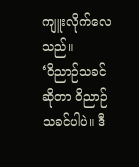ကျူးလိုက်လေသည်။
‘ဝိညာဉ်သခင်ဆိုတာ ဝိညာဉ်သခင်ပါပဲ။ ဒီ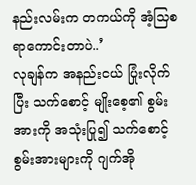နည်းလမ်းက တကယ်ကို အံ့သြစရာကောင်းတာပဲ..’
လုချန်က အနည်းငယ် ပြုံးလိုက်ပြီး သက်စောင့် မျိုးစေ့၏ စွမ်းအားကို အသုံးပြု၍ သက်စောင့်စွမ်းအားများကို ဂျက်အို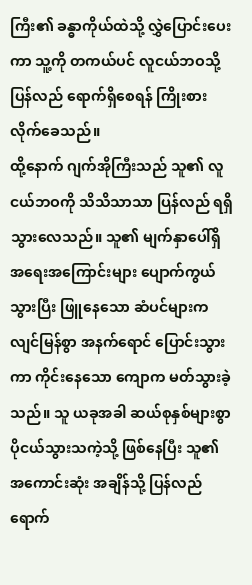ကြီး၏ ခန္ဓာကိုယ်ထဲသို့ လွှဲပြောင်းပေးကာ သူ့ကို တကယ်ပင် လူငယ်ဘဝသို့ ပြန်လည် ရောက်ရှိစေရန် ကြိုးစားလိုက်ခေသည်။
ထို့နောက် ဂျက်အိုကြီးသည် သူ၏ လူငယ်ဘဝကို သိသိသာသာ ပြန်လည် ရရှိသွားလေသည်။ သူ၏ မျက်နှာပေါ်ရှိ အရေးအကြောင်းများ ပျောက်ကွယ်သွားပြီး ဖြူနေသော ဆံပင်များက လျင်မြန်စွာ အနက်ရောင် ပြောင်းသွားကာ ကိုင်းနေသော ကျောက မတ်သွားခဲ့သည်။ သူ ယခုအခါ ဆယ်စုနှစ်များစွာ ပိုငယ်သွားသကဲ့သို့ ဖြစ်နေပြီး သူ၏ အကောင်းဆုံး အချိန်သို့ ပြန်လည် ရောက်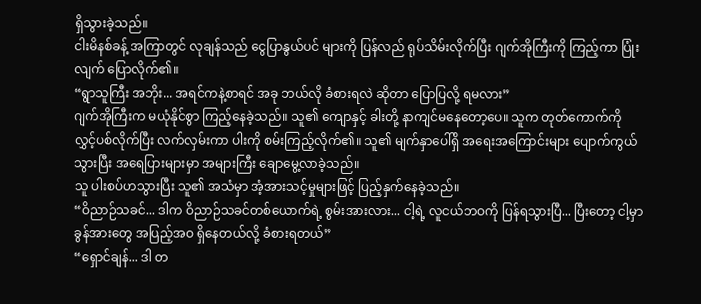ရှိသွားခဲ့သည်။
ငါးမိနစ်ခန့် အကြာတွင် လုချန်သည် ငွေပြာနွယ်ပင် များကို ပြန်လည် ရုပ်သိမ်းလိုက်ပြီး ဂျက်အိုကြီးကို ကြည့်ကာ ပြုံးလျက် ပြောလိုက်၏။
“ရွာသူကြီး အဘိုး... အရင်ကနဲ့စာရင် အခု ဘယ်လို ခံစားရလဲ ဆိုတာ ပြောပြလို့ ရမလား”
ဂျက်အိုကြီးက မယုံနိုင်စွာ ကြည့်နေခဲ့သည်။ သူ၏ ကျောနှင့် ခါးတို့ နာကျင်မနေတော့ပေ။ သူက တုတ်ကောက်ကို လွှင့်ပစ်လိုက်ပြီး လက်လှမ်းကာ ပါးကို စမ်းကြည့်လိုက်၏။ သူ၏ မျက်နှာပေါ်ရှိ အရေးအကြောင်းများ ပျောက်ကွယ်သွားပြီး အရေပြားများမှာ အများကြီး ချောမွေ့လာခဲ့သည်။
သူ ပါးစပ်ဟသွားပြီး သူ၏ အသံမှာ အံ့အားသင့်မှုများဖြင့် ပြည့်နှက်နေခဲ့သည်။
“ဝိညာဉ်သခင်... ဒါက ဝိညာဉ်သခင်တစ်ယောက်ရဲ့ စွမ်းအားလား... ငါ့ရဲ့ လူငယ်ဘဝကို ပြန်ရသွားပြီ... ပြီးတော့ ငါ့မှာ ခွန်အားတွေ အပြည့်အဝ ရှိနေတယ်လို့ ခံစားရတယ်”
“ရှောင်ချန်... ဒါ တ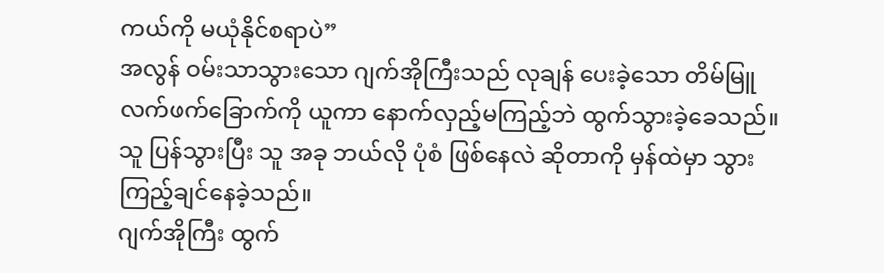ကယ်ကို မယုံနိုင်စရာပဲ”
အလွန် ဝမ်းသာသွားသော ဂျက်အိုကြီးသည် လုချန် ပေးခဲ့သော တိမ်မြူ လက်ဖက်ခြောက်ကို ယူကာ နောက်လှည့်မကြည့်ဘဲ ထွက်သွားခဲ့ခေသည်။ သူ ပြန်သွားပြီး သူ အခု ဘယ်လို ပုံစံ ဖြစ်နေလဲ ဆိုတာကို မှန်ထဲမှာ သွားကြည့်ချင်နေခဲ့သည်။
ဂျက်အိုကြီး ထွက်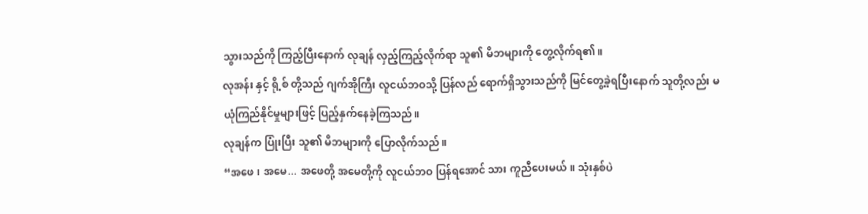သွားသည်ကို ကြည့်ပြီးနောက် လုချန် လှည့်ကြည့်လိုက်ရာ သူ၏ မိဘများကို တွေ့လိုက်ရ၏။
လုအန်း နှင့် ရို့စ် တို့သည် ဂျက်အိုကြီး လူငယ်ဘဝသို့ ပြန်လည် ရောက်ရှိသွားသည်ကို မြင်တွေ့ခဲ့ရပြီးနောက် သူတို့လည်း မယုံကြည်နိုင်မှုများဖြင့် ပြည့်နှက်နေခဲ့ကြသည်။
လုချန်က ပြုံးပြီး သူ၏ မိဘများကို ပြောလိုက်သည်။
“အဖေ၊ အမေ... အဖေတို့ အမေတို့ကို လူငယ်ဘဝ ပြန်ရအောင် သား ကူညီပေးမယ်။ သုံးနှစ်ပဲ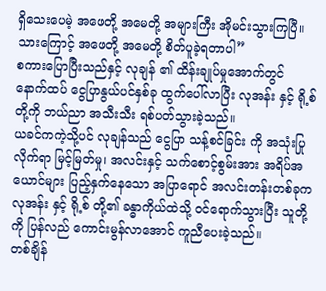ရှိသေးပေမဲ့ အဖေတို့ အမေတို့ အများကြီး အိုမင်းသွားကြပြီ။ သားကြောင့် အဖေတို့ အမေတို့ စိတ်ပူခဲ့ရတာပါ”
စကားပြောပြီးသည်နှင့် လုချန် ၏ ထိန်းချုပ်မှုအောက်တွင် နောက်ထပ် ငွေပြာနွယ်ပင်နှစ်ခု ထွက်ပေါ်လာပြီး လုအန်း နှင့် ရို့စ်တို့ကို ဘယ်ညာ အသီးသီး ရစ်ပတ်သွားခဲ့သည်။
ယခင်ကကဲ့သို့ပင် လုချန်သည် ငွေပြာ သန့်စင်ခြင်း ကို အသုံးပြုလိုက်ရာ မြင့်မြတ်မှု၊ အလင်းနှင့် သက်စောင့်စွမ်းအား အရိပ်အယောင်များ ပြည့်နှက်နေသော အပြာရောင် အလင်းတန်းတစ်ခုက လုအန်း နှင့် ရို့စ် တို့၏ ခန္ဓာကိုယ်ထဲသို့ ဝင်ရောက်သွားပြီး သူတို့ကို ပြန်လည် ကောင်းမွန်လာအောင် ကူညီပေးခဲ့သည်။
တစ်ချိန်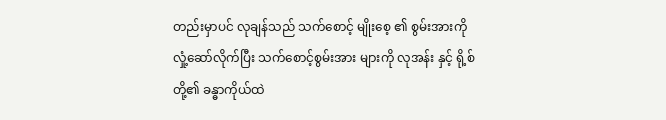တည်းမှာပင် လုချန်သည် သက်စောင့် မျိုးစေ့ ၏ စွမ်းအားကို လှုံ့ဆော်လိုက်ပြီး သက်စောင့်စွမ်းအား များကို လုအန်း နှင့် ရို့စ်တို့၏ ခန္ဓာကိုယ်ထဲ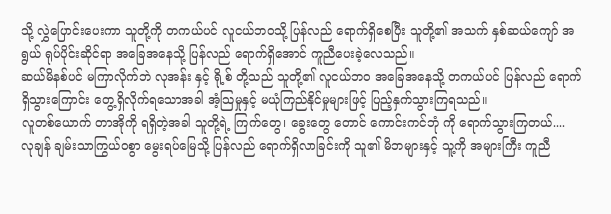သို့ လွှဲပြောင်းပေးကာ သူတို့ကို တကယ်ပင် လူငယ်ဘဝသို့ ပြန်လည် ရောက်ရှိစေပြီး သူတို့၏ အသက် နှစ်ဆယ်ကျော် အရွယ် ရုပ်ပိုင်းဆိုင်ရာ အခြေအနေသို့ ပြန်လည် ရောက်ရှိအောင် ကူညီပေးခဲ့လေသည်။
ဆယ်မိနစ်ပင် မကြာလိုက်ဘဲ လုအန်း နှင့် ရို့စ် တို့သည် သူတို့၏ လူငယ်ဘဝ အခြေအနေသို့ တကယ်ပင် ပြန်လည် ရောက်ရှိသွားကြောင်း တွေ့ရှိလိုက်ရသောအခါ အံ့သြမှုနှင့် မယုံကြည်နိုင်မှုများဖြင့် ပြည့်နှက်သွားကြရသည်။
လူတစ်ယောက် တာအိုကို ရရှိတဲ့အခါ သူတို့ရဲ့ ကြက်တွေ၊ ခွေးတွေ တောင် ကောင်းကင်ဘုံ ကို ရောက်သွားကြတယ်....
လုချန် ချမ်းသာကြွယ်ဝစွာ မွေးရပ်မြေသို့ ပြန်လည် ရောက်ရှိလာခြင်းကို သူ၏ မိဘများနှင့် သူ့ကို အများကြီး ကူညီ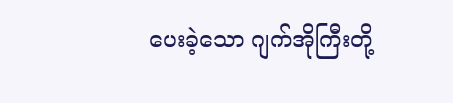ပေးခဲ့သော ဂျက်အိုကြီးတို့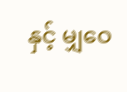နှင့် မျှဝေ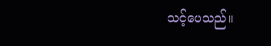သင့်ပေသည်။